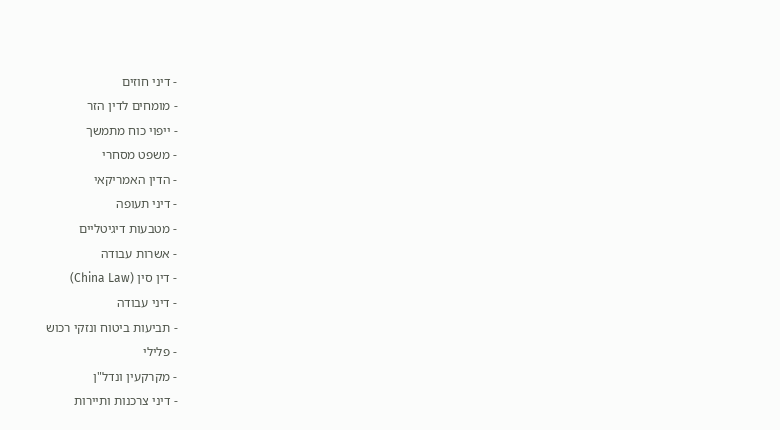- דיני חוזים
- מומחים לדין הזר
- ייפוי כוח מתמשך
- משפט מסחרי
- הדין האמריקאי
- דיני תעופה
- מטבעות דיגיטליים
- אשרות עבודה
- דין סין (China Law)
- דיני עבודה
- תביעות ביטוח ונזקי רכוש
- פלילי
- מקרקעין ונדל"ן
- דיני צרכנות ותיירות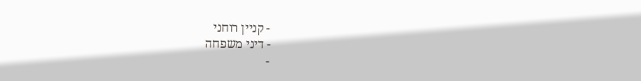- קניין רוחני
- דיני משפחה
-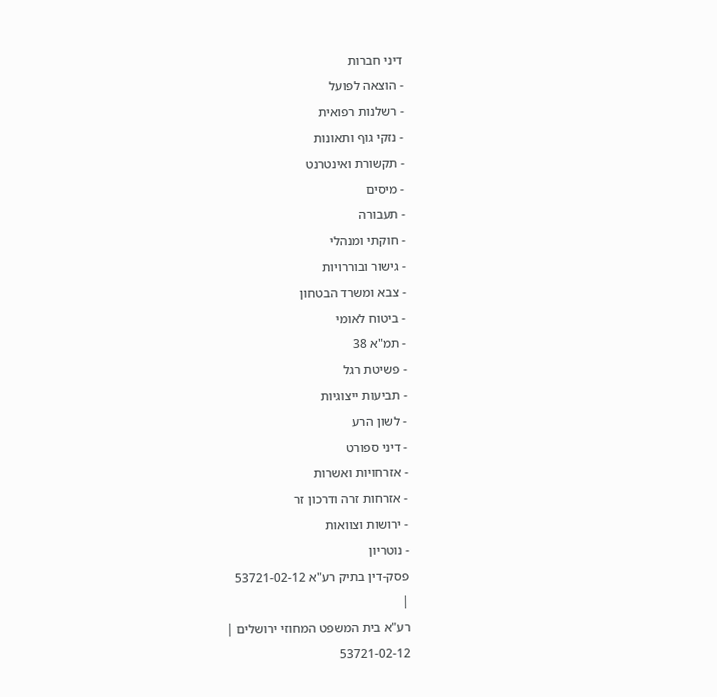דיני חברות
- הוצאה לפועל
- רשלנות רפואית
- נזקי גוף ותאונות
- תקשורת ואינטרנט
- מיסים
- תעבורה
- חוקתי ומנהלי
- גישור ובוררויות
- צבא ומשרד הבטחון
- ביטוח לאומי
- תמ"א 38
- פשיטת רגל
- תביעות ייצוגיות
- לשון הרע
- דיני ספורט
- אזרחויות ואשרות
- אזרחות זרה ודרכון זר
- ירושות וצוואות
- נוטריון
פסק-דין בתיק רע"א 53721-02-12
|
רע"א בית המשפט המחוזי ירושלים |
53721-02-12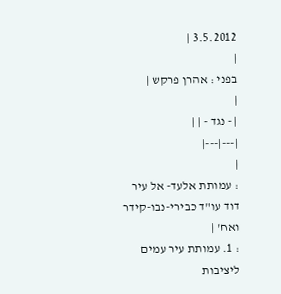3.5.2012 |
|
בפני : אהרן פרקש |
|
| - נגד - | |
|---|---|
|
: עמותת אלעד- אל עיר דוד עו"ד כבירי-נבו-קידר ואח' |
: 1. עמותת עיר עמים ליציבות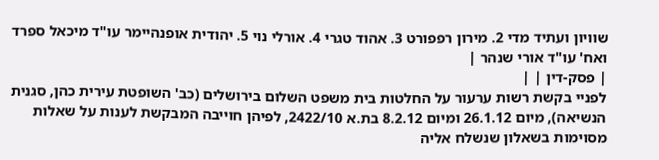שוויון ועתיד מדי 2. מירון רפפורט 3. אהוד טגרי 4. אורלי נוי 5. יהודית אופנהיימר עו"ד מיכאל ספרד ואח' עו"ד אורי שנהר |
| פסק-דין | |
לפניי בקשת רשות ערעור על החלטות בית משפט השלום בירושלים (כב' השופטת עירית כהן, סגנית הנשיאה), מיום 26.1.12 ומיום 8.2.12 בת.א 2422/10, לפיהן חוייבה המבקשת לענות על שאלות מסוימות בשאלון שנשלח אליה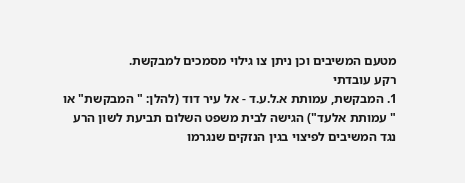מטעם המשיבים וכן ניתן צו גילוי מסמכים למבקשת.
רקע עובדתי
1. המבקשת, עמותת א.ל.ע.ד - אל עיר דוד (להלן: " המבקשת" או " עמותת אלעד") הגישה לבית משפט השלום תביעת לשון הרע נגד המשיבים לפיצוי בגין הנזקים שנגרמו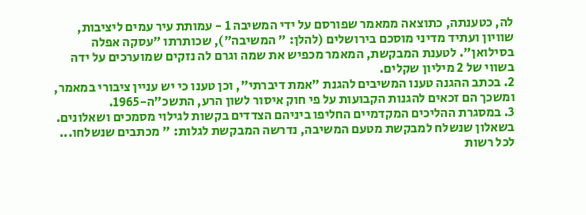לה, כטענתה, כתוצאה ממאמר שפורסם על ידי המשיבה 1 - עמותת עיר עמים ליציבות, שוויון ועתיד מדיני מוסכם בירושלים (להלן: " המשיבה"), שכותרתו "עסקה אפלה בסילואן". לטענת המבקשת, המאמר מכפיש את שמה וגרם לה נזקים שמוערכים על ידה בשווי של 2 מיליון שקלים.
2. בכתב ההגנה טענו המשיבים להגנת "אמת דיברתי", וכן טענו כי יש עניין ציבורי במאמר, ומשכך הם זכאים להגנות הקבועות על פי חוק איסור לשון הרע, התשכ"ה-1965.
3. במסגרת ההליכים המקדמיים החליפו ביניהם הצדדים בקשות לגילוי מסמכים ושאלונים. בשאלון שנשלח למבקשת מטעם המשיבה, נדרשה המבקשת לגלות: " מכתבים שנשלחו... לכל רשות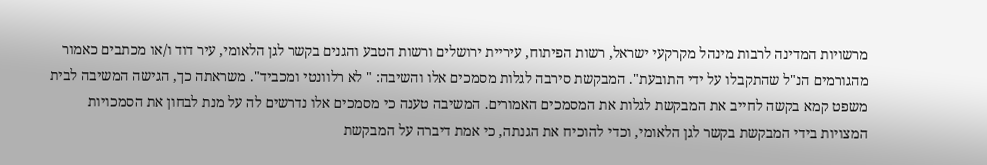מרשויות המדינה לרבות מינהל מקרקעי ישראל, רשות הפיתוח, עיריית ירושלים ורשות הטבע והגנים בקשר לגן הלאומי, עיר דוד ו/או מכתבים כאמור מהגורמים הנ"ל שהתקבלו על ידי התובעת". המבקשת סירבה לגלות מסמכים אלו והשיבה: " לא רלוונטי ומכביד". משראתה כך, הגישה המשיבה לבית משפט קמא בקשה לחייב את המבקשת לגלות את המסמכים האמורים. המשיבה טענה כי מסמכים אלו נדרשים לה על מנת לבחון את הסמכויות המצויות בידי המבקשת בקשר לגן הלאומי, וכדי להוכיח את הגנתה, כי אמת דיברה על המבקשת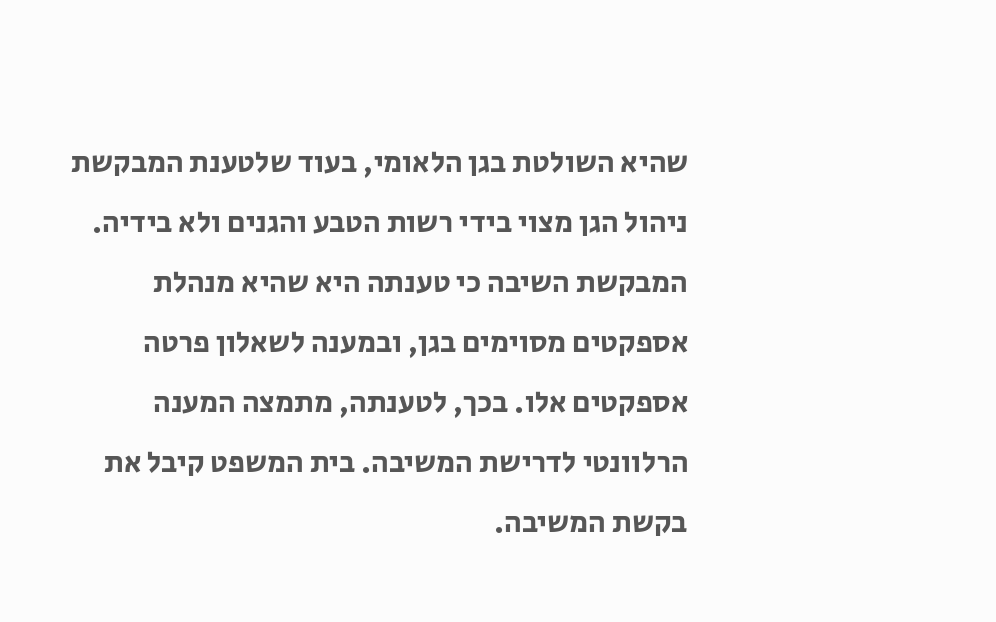שהיא השולטת בגן הלאומי, בעוד שלטענת המבקשת ניהול הגן מצוי בידי רשות הטבע והגנים ולא בידיה. המבקשת השיבה כי טענתה היא שהיא מנהלת אספקטים מסוימים בגן, ובמענה לשאלון פרטה אספקטים אלו. בכך, לטענתה, מתמצה המענה הרלוונטי לדרישת המשיבה. בית המשפט קיבל את בקשת המשיבה.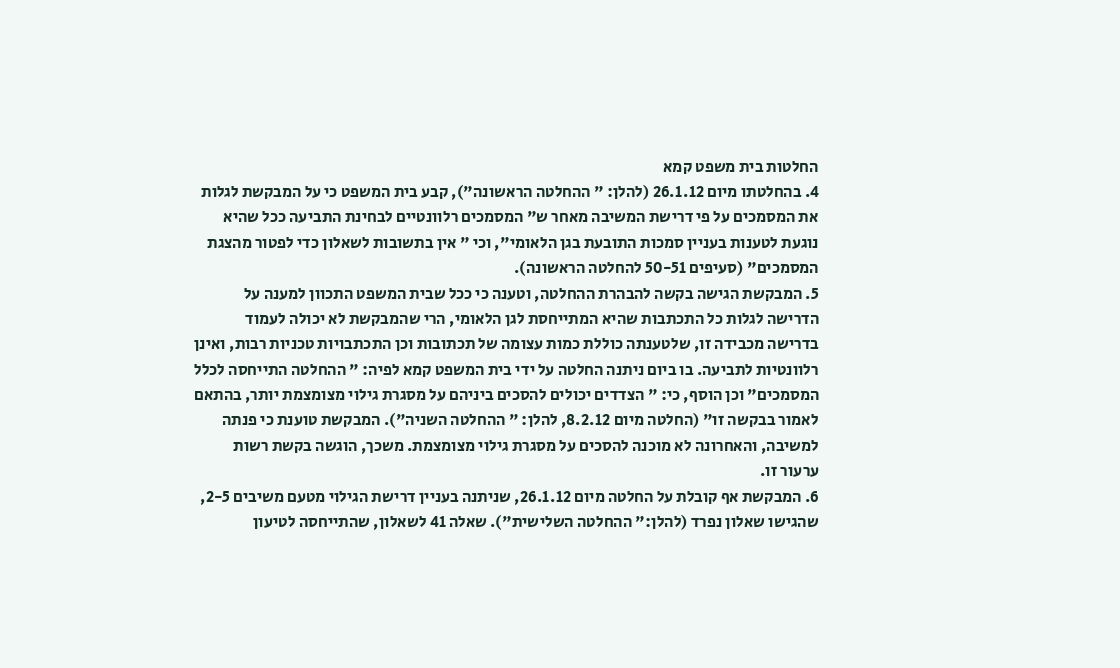החלטות בית משפט קמא
4. בהחלטתו מיום 26.1.12 (להלן: " ההחלטה הראשונה"), קבע בית המשפט כי על המבקשת לגלות את המסמכים על פי דרישת המשיבה מאחר ש" המסמכים רלוונטיים לבחינת התביעה ככל שהיא נוגעת לטענות בעניין סמכות התובעת בגן הלאומי", וכי " אין בתשובות לשאלון כדי לפטור מהצגת המסמכים" (סעיפים 50-51 להחלטה הראשונה).
5. המבקשת הגישה בקשה להבהרת ההחלטה, וטענה כי ככל שבית המשפט התכוון למענה על הדרישה לגלות כל התכתבות שהיא המתייחסת לגן הלאומי, הרי שהמבקשת לא יכולה לעמוד בדרישה מכבידה זו, שלטענתה כוללת כמות עצומה של תכתובות וכן התכתבויות טכניות רבות, ואינן רלוונטיות לתביעה. בו ביום ניתנה החלטה על ידי בית המשפט קמא לפיה: " ההחלטה התייחסה לכלל המסמכים" וכן הוסף, כי: " הצדדים יכולים להסכים ביניהם על מסגרת גילוי מצומצמת יותר, בהתאם לאמור בבקשה זו" (החלטה מיום 8.2.12, להלן: " ההחלטה השניה"). המבקשת טוענת כי פנתה למשיבה, והאחרונה לא מוכנה להסכים על מסגרת גילוי מצומצמת. משכך, הוגשה בקשת רשות ערעור זו.
6. המבקשת אף קובלת על החלטה מיום 26.1.12, שניתנה בעניין דרישת הגילוי מטעם משיבים 2-5, שהגישו שאלון נפרד (להלן:" ההחלטה השלישית"). שאלה 41 לשאלון, שהתייחסה לטיעון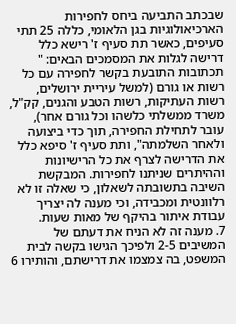שבכתב התביעה ביחס לחפירות הארכיאולוגיות בגן הלאומי, כללה 25 תתי סעיפים, כאשר תת סעיף ז' רישא כלל דרישה לגלות את המסמכים הבאים: " תכתובות התובעת בקשר לחפירה עם כל רשות או גורם (למשל עיריית ירושלים, רשות העתיקות, רשות הטבע והגנים, קק"ל, משרד ממשלתי כלשהו וכל גורם אחר), עובר לתחילת החפירה, תוך כדי ביצועה ולאחר השלמתה", ותת סעיף ז' סיפא כלל את הדרישה לצרף את כל הרישיונות וההיתרים שניתנו לחפירות. המבקשת השיבה בתשובתה לשאלון, כי שאלה זו לא רלוונטית ומכבידה, וכי מענה לה יצריך עבודת איתור בהיקף של מאות שעות.
7. מענה זה לא הניח את דעתם של המשיבים 2-5 ולפיכך הגישו בקשה לבית המשפט, בה צמצמו את דרישתם, והותירו 6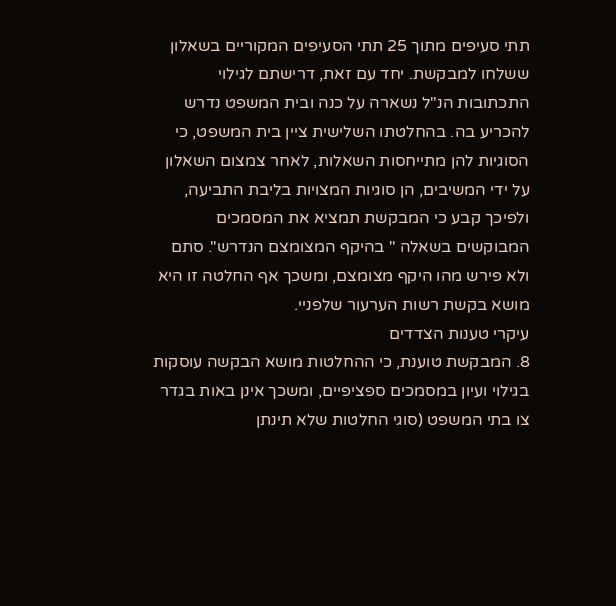תתי סעיפים מתוך 25 תתי הסעיפים המקוריים בשאלון ששלחו למבקשת. יחד עם זאת, דרישתם לגילוי התכתובות הנ"ל נשארה על כנה ובית המשפט נדרש להכריע בה. בהחלטתו השלישית ציין בית המשפט, כי הסוגיות להן מתייחסות השאלות, לאחר צמצום השאלון על ידי המשיבים, הן סוגיות המצויות בליבת התביעה, ולפיכך קבע כי המבקשת תמציא את המסמכים המבוקשים בשאלה " בהיקף המצומצם הנדרש". סתם ולא פירש מהו היקף מצומצם, ומשכך אף החלטה זו היא מושא בקשת רשות הערעור שלפניי.
עיקרי טענות הצדדים
8. המבקשת טוענת, כי ההחלטות מושא הבקשה עוסקות בגילוי ועיון במסמכים ספציפיים, ומשכך אינן באות בגדר צו בתי המשפט (סוגי החלטות שלא תינתן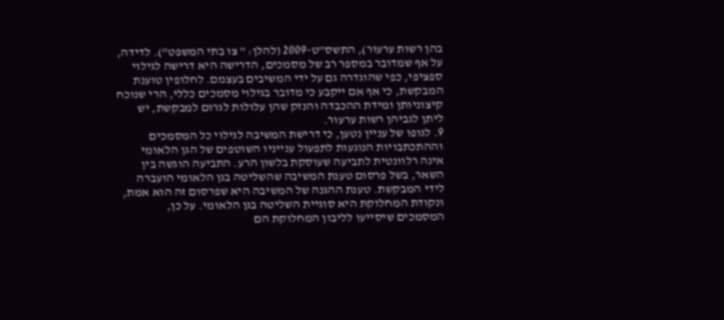בהן רשות ערעור), התשס"ט-2009 (להלן: " צו בתי המשפט"). לדידה, על אף שמדובר במספר רב של מסמכים, הדרישה היא דרישה לגילוי ספציפי, כפי שהוגדרה גם על ידי המשיבים בעצמם. לחלופין טוענת המבקשת, כי אף אם ייקבע כי מדובר בגילוי מסמכים כללי, הרי שנוכח קיצוניותן ומידת ההכבדה והנזק שהן עלולות לגרום למבקשת, יש ליתן לגביהן רשות ערעור.
9. לגופו של עניין נטען, כי דרישת המשיבה לגילוי כל המסמכים וההתכתבויות הנוגעות לתפעול ענייניו השוטפים של הגן הלאומי אינה רלוונטית לתביעה שעוסקת בלשון הרע. התביעה הוגשה בין השאר, בשל פרסום טענת המשיבה שהשליטה בגן הלאומי הועברה לידי המבקשת. טענת ההגנה של המשיבה היא שפרסום זה הוא אמת, ונקודת המחלוקת היא סוגיית השליטה בגן הלאומי. על כן, המסמכים שיסייעו לליבון המחלוקת הם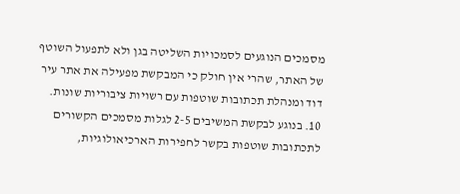מסמכים הנוגעים לסמכויות השליטה בגן ולא לתפעול השוטף של האתר, שהרי אין חולק כי המבקשת מפעילה את אתר עיר דוד ומנהלת תכתובות שוטפות עם רשויות ציבוריות שונות.
10. בנוגע לבקשת המשיבים 2-5 לגלות מסמכים הקשורים לתכתובות שוטפות בקשר לחפירות הארכיאולוגיות,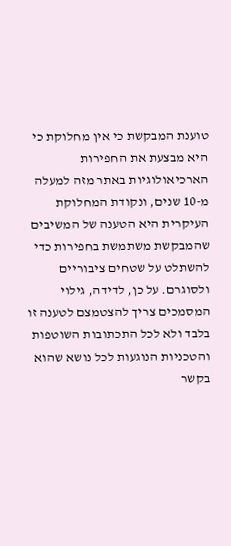טוענת המבקשת כי אין מחלוקת כי היא מבצעת את החפירות הארכיאולוגיות באתר מזה למעלה מ-10 שנים, ונקודת המחלוקת העיקרית היא הטענה של המשיבים שהמבקשת משתמשת בחפירות כדי להשתלט על שטחים ציבוריים ולסוגרם. על כן, לדידה, גילוי המסמכים צריך להצטמצם לטענה זו בלבד ולא לכל התכתובות השוטפות והטכניות הנוגעות לכל נושא שהוא בקשר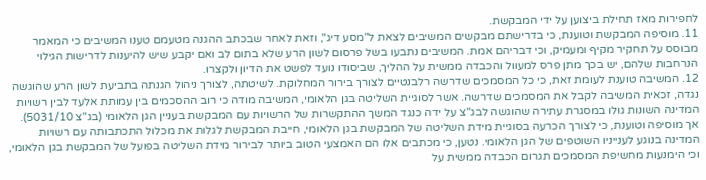לחפירות מאז תחילת ביצוען על ידי המבקשת.
11. מוסיפה המבקשת וטוענת, כי בדרישתם מבקשים המשיבים לצאת ל"מסע דיג", וזאת לאחר שבכתב ההגנה מטעמם טענו המשיבים כי המאמר מבוסס על תחקיר מקיף ומעמיק, וכי דבריהם אמת. המשיבים נתבעו בשל פרסום לשון הרע שלא בתום לב ואם יקבע שיש להיענות לדרישות הגילוי הנרחבות שלהם, יש בכך מתן פרס למעוול והכבדה ממשית על ההליך, שביסודו נועד לפשט את הדיון ולקצרו.
12. המשיבה טוענת לעומת זאת, כי כל המסמכים שדרשה רלבנטיים לצורך בירור המחלוקת. לשיטתה, לצורך ניהול הגנתה בתביעת לשון הרע שהוגשה נגדה, זכאית המשיבה לקבל את המסמכים שדרשה. אשר לסוגיית השליטה בגן הלאומי, המשיבה מודה כי רוב ההסכמים בין עמותת אלעד לבין רשויות המדינה השונות גולו במסגרת עתירה שהוגשה לבג"צ על ידה כנגד המשך ההתקשרות של הרשויות עם המבקשת בעניין הגן הלאומי (בג"צ 5031/10). אך מוסיפה וטוענת, כי לצורך הכרעה בסוגיית מידת השליטה של המבקשת בגן הלאומי, חייבת המבקשת לגלות את מכלול התכתבותה עם רשויות המדינה בנוגע לענייניו השוטפים של הגן הלאומי. נטען, כי מכתבים אלו הם האמצעי הטוב ביותר לבירור מידת השליטה בפועל של המבקשת בגן הלאומי, וכי הימנעות מחשיפת המסמכים תגרום הכבדה ממשית על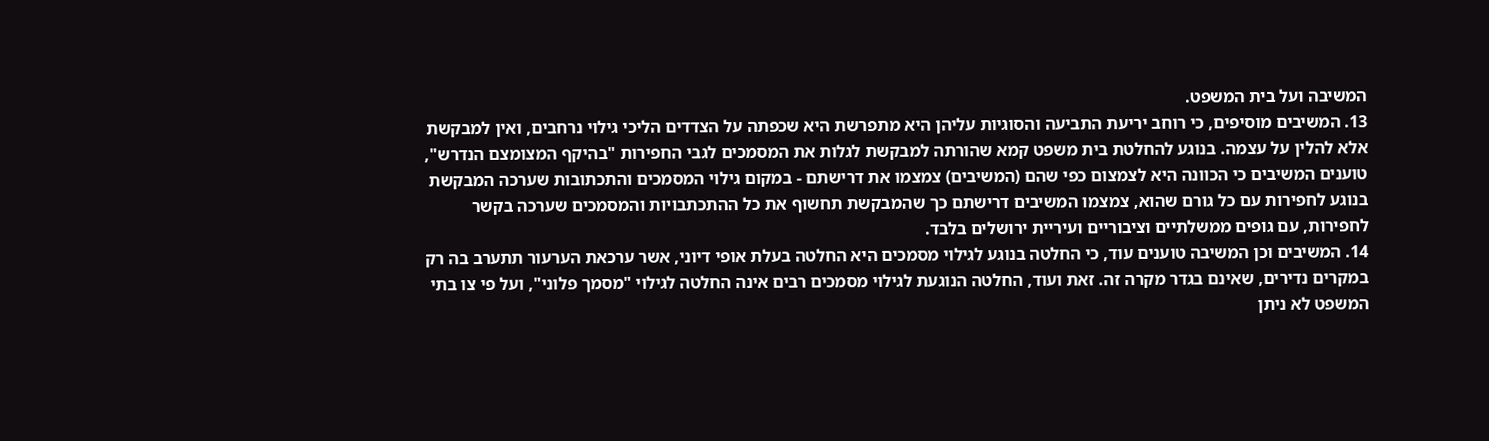המשיבה ועל בית המשפט.
13. המשיבים מוסיפים, כי רוחב יריעת התביעה והסוגיות עליהן היא מתפרשת היא שכפתה על הצדדים הליכי גילוי נרחבים, ואין למבקשת אלא להלין על עצמה. בנוגע להחלטת בית משפט קמא שהורתה למבקשת לגלות את המסמכים לגבי החפירות "בהיקף המצומצם הנדרש", טוענים המשיבים כי הכוונה היא לצמצום כפי שהם (המשיבים) צמצמו את דרישתם - במקום גילוי המסמכים והתכתובות שערכה המבקשת בנוגע לחפירות עם כל גורם שהוא, צמצמו המשיבים דרישתם כך שהמבקשת תחשוף את כל ההתכתבויות והמסמכים שערכה בקשר לחפירות, עם גופים ממשלתיים וציבוריים ועיריית ירושלים בלבד.
14. המשיבים וכן המשיבה טוענים עוד, כי החלטה בנוגע לגילוי מסמכים היא החלטה בעלת אופי דיוני, אשר ערכאת הערעור תתערב בה רק במקרים נדירים, שאינם בגדר מקרה זה. זאת ועוד, החלטה הנוגעת לגילוי מסמכים רבים אינה החלטה לגילוי "מסמך פלוני", ועל פי צו בתי המשפט לא ניתן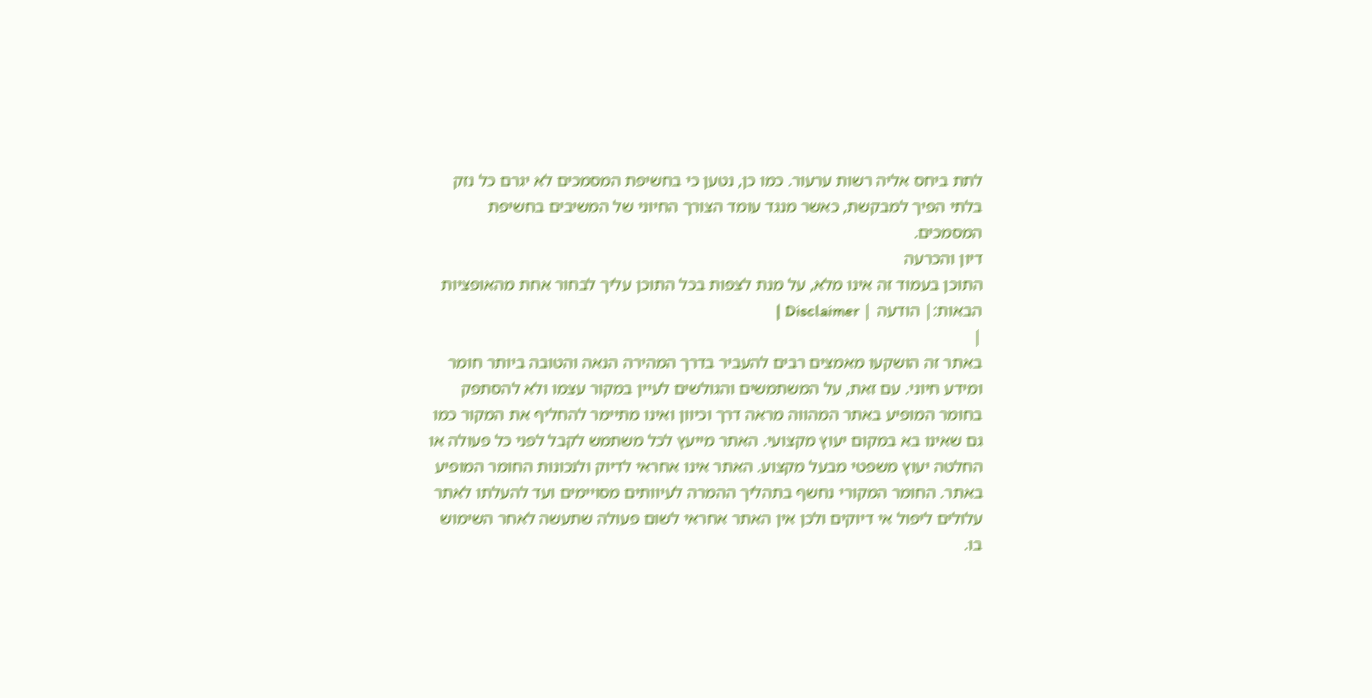לתת ביחס אליה רשות ערעור. כמו כן, נטען כי בחשיפת המסמכים לא יגרם כל נזק בלתי הפיך למבקשת, כאשר מנגד עומד הצורך החיוני של המשיבים בחשיפת המסמכים.
דיון והכרעה
התוכן בעמוד זה אינו מלא, על מנת לצפות בכל התוכן עליך לבחור אחת מהאופציות הבאות:| הודעה | Disclaimer |
|
באתר זה הושקעו מאמצים רבים להעביר בדרך המהירה הנאה והטובה ביותר חומר ומידע חיוני. עם זאת, על המשתמשים והגולשים לעיין במקור עצמו ולא להסתפק בחומר המופיע באתר המהווה מראה דרך וכיוון ואינו מתיימר להחליף את המקור כמו גם שאינו בא במקום יעוץ מקצועי. האתר מייעץ לכל משתמש לקבל לפני כל פעולה או החלטה יעוץ משפטי מבעל מקצוע. האתר אינו אחראי לדיוק ולנכונות החומר המופיע באתר. החומר המקורי נחשף בתהליך ההמרה לעיוותים מסויימים ועד להעלתו לאתר עלולים ליפול אי דיוקים ולכן אין האתר אחראי לשום פעולה שתעשה לאחר השימוש בו.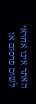האתר אינו אחראי לשום פרסום או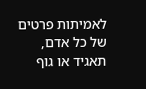לאמיתות פרטים של כל אדם, תאגיד או גוף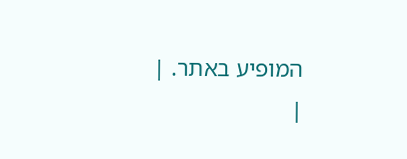המופיע באתר. |
|